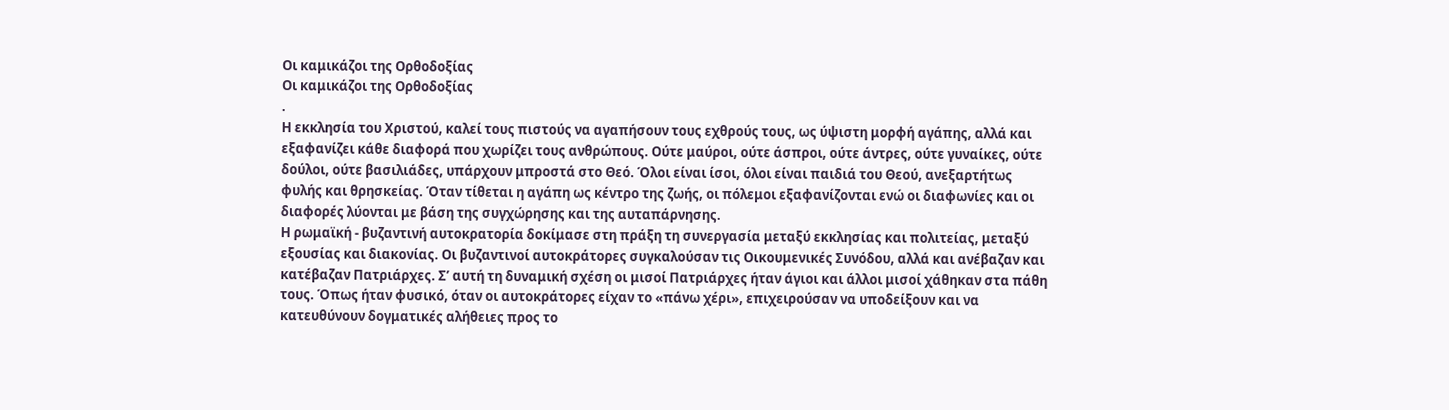Οι καμικάζοι της Ορθοδοξίας
Οι καμικάζοι της Ορθοδοξίας
.
Η εκκλησία του Χριστού, καλεί τους πιστούς να αγαπήσουν τους εχθρούς τους, ως ύψιστη μορφή αγάπης, αλλά και εξαφανίζει κάθε διαφορά που χωρίζει τους ανθρώπους. Ούτε μαύροι, ούτε άσπροι, ούτε άντρες, ούτε γυναίκες, ούτε δούλοι, ούτε βασιλιάδες, υπάρχουν μπροστά στο Θεό. Όλοι είναι ίσοι, όλοι είναι παιδιά του Θεού, ανεξαρτήτως φυλής και θρησκείας. Όταν τίθεται η αγάπη ως κέντρο της ζωής, οι πόλεμοι εξαφανίζονται ενώ οι διαφωνίες και οι διαφορές λύονται με βάση της συγχώρησης και της αυταπάρνησης.
Η ρωμαϊκή - βυζαντινή αυτοκρατορία δοκίμασε στη πράξη τη συνεργασία μεταξύ εκκλησίας και πολιτείας, μεταξύ εξουσίας και διακονίας. Οι βυζαντινοί αυτοκράτορες συγκαλούσαν τις Οικουμενικές Συνόδου, αλλά και ανέβαζαν και κατέβαζαν Πατριάρχες. Σ’ αυτή τη δυναμική σχέση οι μισοί Πατριάρχες ήταν άγιοι και άλλοι μισοί χάθηκαν στα πάθη τους. Όπως ήταν φυσικό, όταν οι αυτοκράτορες είχαν το «πάνω χέρι», επιχειρούσαν να υποδείξουν και να κατευθύνουν δογματικές αλήθειες προς το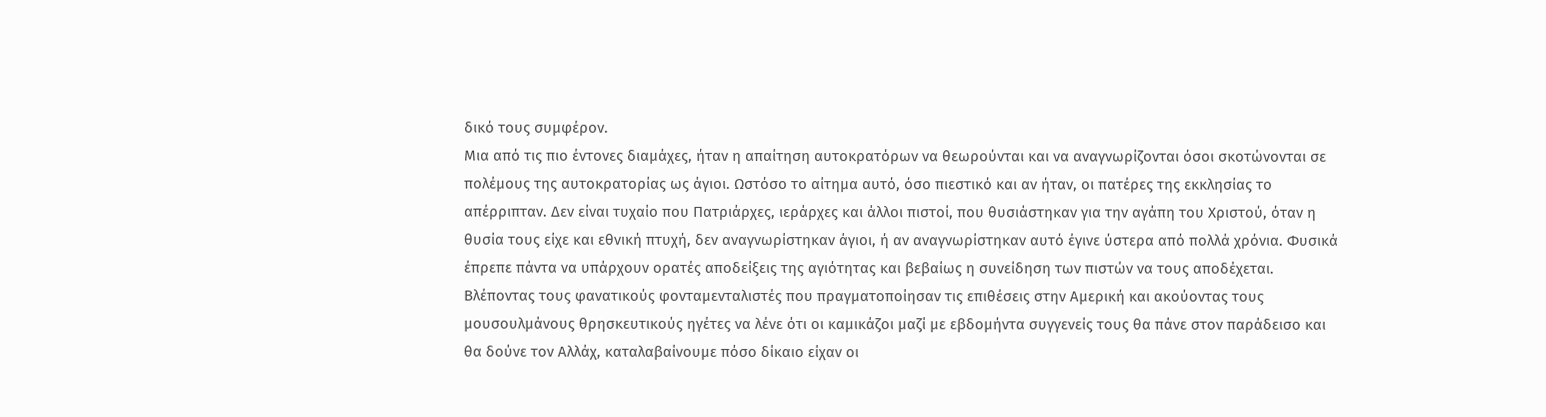δικό τους συμφέρον.
Μια από τις πιο έντονες διαμάχες, ήταν η απαίτηση αυτοκρατόρων να θεωρούνται και να αναγνωρίζονται όσοι σκοτώνονται σε πολέμους της αυτοκρατορίας ως άγιοι. Ωστόσο το αίτημα αυτό, όσο πιεστικό και αν ήταν, οι πατέρες της εκκλησίας το απέρριπταν. Δεν είναι τυχαίο που Πατριάρχες, ιεράρχες και άλλοι πιστοί, που θυσιάστηκαν για την αγάπη του Χριστού, όταν η θυσία τους είχε και εθνική πτυχή, δεν αναγνωρίστηκαν άγιοι, ή αν αναγνωρίστηκαν αυτό έγινε ύστερα από πολλά χρόνια. Φυσικά έπρεπε πάντα να υπάρχουν ορατές αποδείξεις της αγιότητας και βεβαίως η συνείδηση των πιστών να τους αποδέχεται.
Βλέποντας τους φανατικούς φονταμενταλιστές που πραγματοποίησαν τις επιθέσεις στην Αμερική και ακούοντας τους μουσουλμάνους θρησκευτικούς ηγέτες να λένε ότι οι καμικάζοι μαζί με εβδομήντα συγγενείς τους θα πάνε στον παράδεισο και θα δούνε τον Αλλάχ, καταλαβαίνουμε πόσο δίκαιο είχαν οι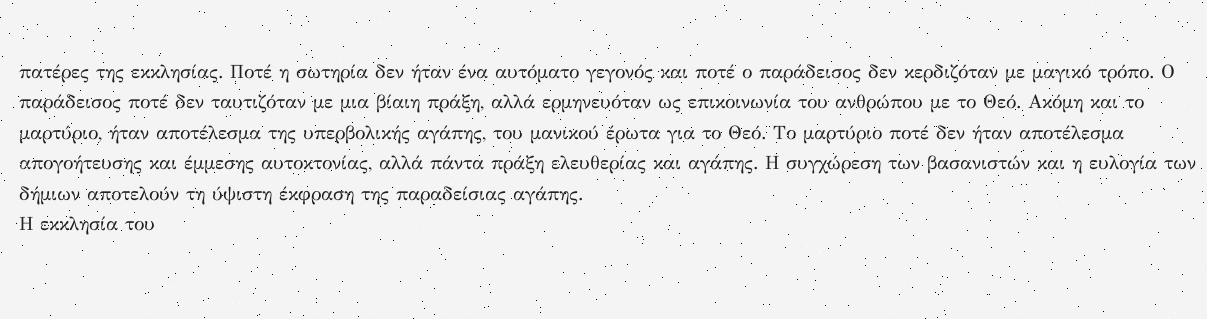πατέρες της εκκλησίας. Ποτέ η σωτηρία δεν ήταν ένα αυτόματο γεγονός και ποτέ ο παράδεισος δεν κερδιζόταν με μαγικό τρόπο. Ο παράδεισος ποτέ δεν ταυτιζόταν με μια βίαιη πράξη, αλλά ερμηνευόταν ως επικοινωνία του ανθρώπου με το Θεό. Ακόμη και το μαρτύριο, ήταν αποτέλεσμα της υπερβολικής αγάπης, του μανικού έρωτα για το Θεό. Το μαρτύριο ποτέ δεν ήταν αποτέλεσμα απογοήτευσης και έμμεσης αυτοκτονίας, αλλά πάντα πράξη ελευθερίας και αγάπης. Η συγχώρεση των βασανιστών και η ευλογία των δήμιων αποτελούν τη ύψιστη έκφραση της παραδείσιας αγάπης.
Η εκκλησία του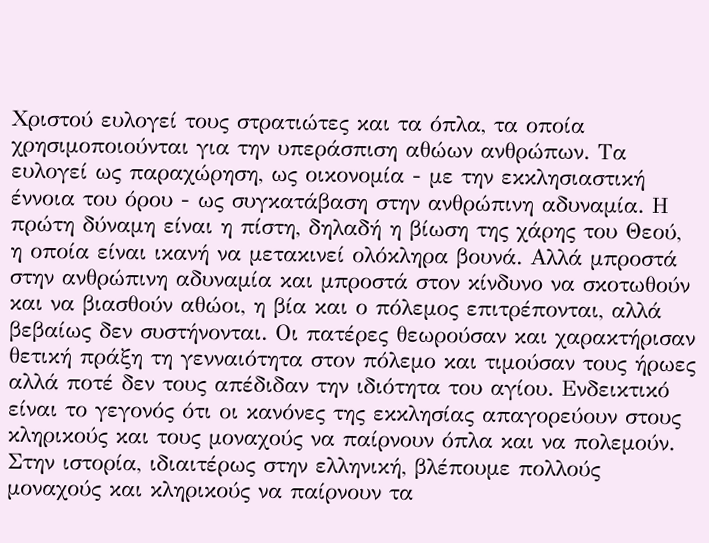Χριστού ευλογεί τους στρατιώτες και τα όπλα, τα οποία χρησιμοποιούνται για την υπεράσπιση αθώων ανθρώπων. Τα ευλογεί ως παραχώρηση, ως οικονομία - με την εκκλησιαστική έννοια του όρου - ως συγκατάβαση στην ανθρώπινη αδυναμία. Η πρώτη δύναμη είναι η πίστη, δηλαδή η βίωση της χάρης του Θεού, η οποία είναι ικανή να μετακινεί ολόκληρα βουνά. Αλλά μπροστά στην ανθρώπινη αδυναμία και μπροστά στον κίνδυνο να σκοτωθούν και να βιασθούν αθώοι, η βία και ο πόλεμος επιτρέπονται, αλλά βεβαίως δεν συστήνονται. Οι πατέρες θεωρούσαν και χαρακτήρισαν θετική πράξη τη γενναιότητα στον πόλεμο και τιμούσαν τους ήρωες αλλά ποτέ δεν τους απέδιδαν την ιδιότητα του αγίου. Ενδεικτικό είναι το γεγονός ότι οι κανόνες της εκκλησίας απαγορεύουν στους κληρικούς και τους μοναχούς να παίρνουν όπλα και να πολεμούν. Στην ιστορία, ιδιαιτέρως στην ελληνική, βλέπουμε πολλούς μοναχούς και κληρικούς να παίρνουν τα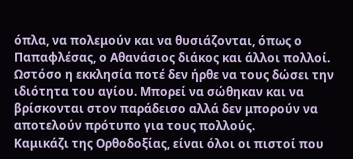όπλα, να πολεμούν και να θυσιάζονται, όπως ο Παπαφλέσας, ο Αθανάσιος διάκος και άλλοι πολλοί. Ωστόσο η εκκλησία ποτέ δεν ήρθε να τους δώσει την ιδιότητα του αγίου. Μπορεί να σώθηκαν και να βρίσκονται στον παράδεισο αλλά δεν μπορούν να αποτελούν πρότυπο για τους πολλούς.
Καμικάζι της Ορθοδοξίας, είναι όλοι οι πιστοί που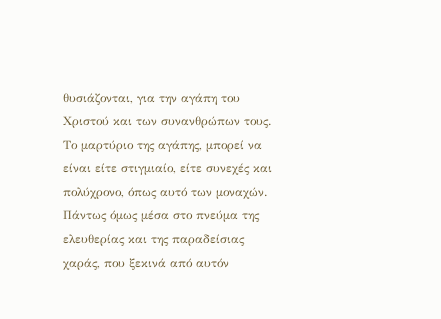θυσιάζονται, για την αγάπη του Χριστού και των συνανθρώπων τους. Το μαρτύριο της αγάπης, μπορεί να είναι είτε στιγμιαίο, είτε συνεχές και πολύχρονο, όπως αυτό των μοναχών. Πάντως όμως μέσα στο πνεύμα της ελευθερίας και της παραδείσιας χαράς, που ξεκινά από αυτόν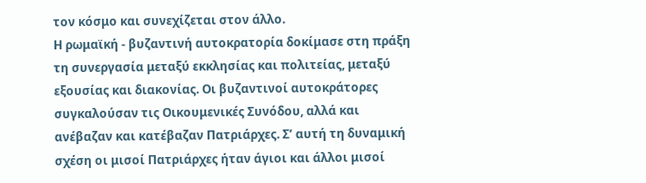τον κόσμο και συνεχίζεται στον άλλο.
Η ρωμαϊκή - βυζαντινή αυτοκρατορία δοκίμασε στη πράξη τη συνεργασία μεταξύ εκκλησίας και πολιτείας, μεταξύ εξουσίας και διακονίας. Οι βυζαντινοί αυτοκράτορες συγκαλούσαν τις Οικουμενικές Συνόδου, αλλά και ανέβαζαν και κατέβαζαν Πατριάρχες. Σ’ αυτή τη δυναμική σχέση οι μισοί Πατριάρχες ήταν άγιοι και άλλοι μισοί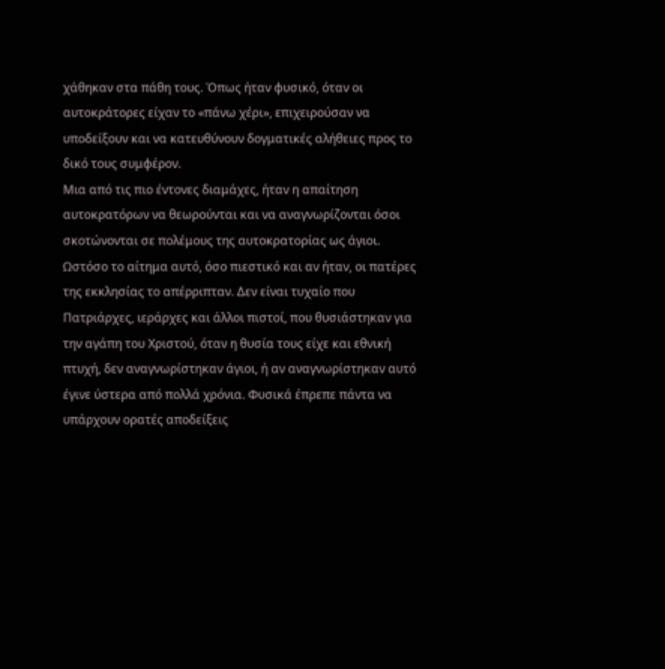χάθηκαν στα πάθη τους. Όπως ήταν φυσικό, όταν οι αυτοκράτορες είχαν το «πάνω χέρι», επιχειρούσαν να υποδείξουν και να κατευθύνουν δογματικές αλήθειες προς το δικό τους συμφέρον.
Μια από τις πιο έντονες διαμάχες, ήταν η απαίτηση αυτοκρατόρων να θεωρούνται και να αναγνωρίζονται όσοι σκοτώνονται σε πολέμους της αυτοκρατορίας ως άγιοι. Ωστόσο το αίτημα αυτό, όσο πιεστικό και αν ήταν, οι πατέρες της εκκλησίας το απέρριπταν. Δεν είναι τυχαίο που Πατριάρχες, ιεράρχες και άλλοι πιστοί, που θυσιάστηκαν για την αγάπη του Χριστού, όταν η θυσία τους είχε και εθνική πτυχή, δεν αναγνωρίστηκαν άγιοι, ή αν αναγνωρίστηκαν αυτό έγινε ύστερα από πολλά χρόνια. Φυσικά έπρεπε πάντα να υπάρχουν ορατές αποδείξεις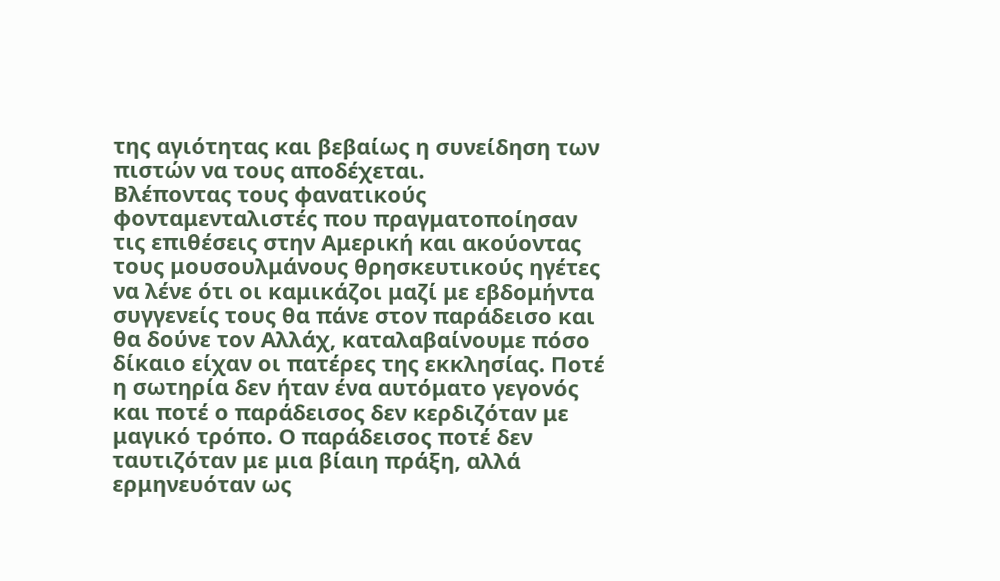της αγιότητας και βεβαίως η συνείδηση των πιστών να τους αποδέχεται.
Βλέποντας τους φανατικούς φονταμενταλιστές που πραγματοποίησαν τις επιθέσεις στην Αμερική και ακούοντας τους μουσουλμάνους θρησκευτικούς ηγέτες να λένε ότι οι καμικάζοι μαζί με εβδομήντα συγγενείς τους θα πάνε στον παράδεισο και θα δούνε τον Αλλάχ, καταλαβαίνουμε πόσο δίκαιο είχαν οι πατέρες της εκκλησίας. Ποτέ η σωτηρία δεν ήταν ένα αυτόματο γεγονός και ποτέ ο παράδεισος δεν κερδιζόταν με μαγικό τρόπο. Ο παράδεισος ποτέ δεν ταυτιζόταν με μια βίαιη πράξη, αλλά ερμηνευόταν ως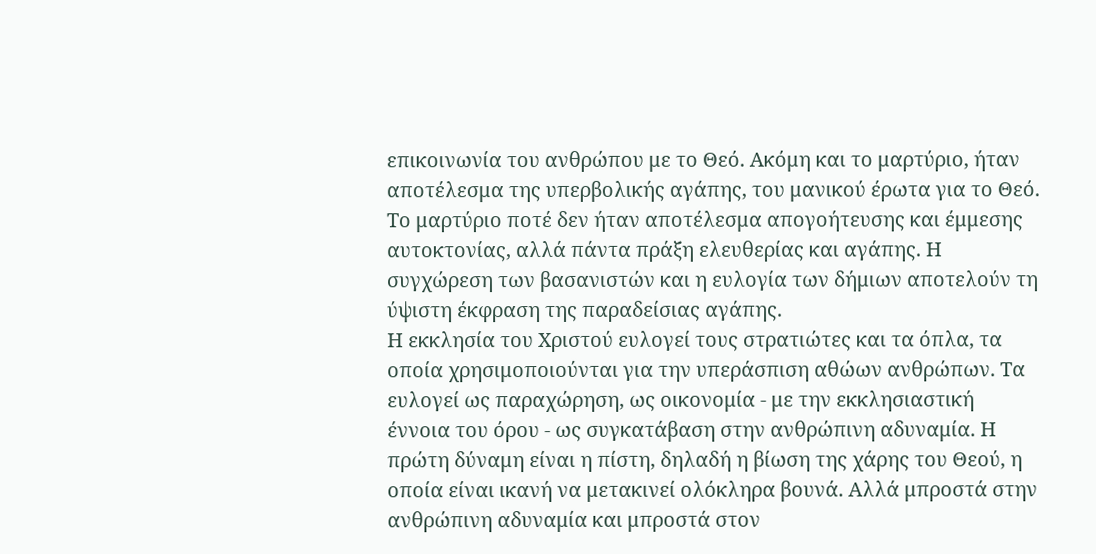επικοινωνία του ανθρώπου με το Θεό. Ακόμη και το μαρτύριο, ήταν αποτέλεσμα της υπερβολικής αγάπης, του μανικού έρωτα για το Θεό. Το μαρτύριο ποτέ δεν ήταν αποτέλεσμα απογοήτευσης και έμμεσης αυτοκτονίας, αλλά πάντα πράξη ελευθερίας και αγάπης. Η συγχώρεση των βασανιστών και η ευλογία των δήμιων αποτελούν τη ύψιστη έκφραση της παραδείσιας αγάπης.
Η εκκλησία του Χριστού ευλογεί τους στρατιώτες και τα όπλα, τα οποία χρησιμοποιούνται για την υπεράσπιση αθώων ανθρώπων. Τα ευλογεί ως παραχώρηση, ως οικονομία - με την εκκλησιαστική έννοια του όρου - ως συγκατάβαση στην ανθρώπινη αδυναμία. Η πρώτη δύναμη είναι η πίστη, δηλαδή η βίωση της χάρης του Θεού, η οποία είναι ικανή να μετακινεί ολόκληρα βουνά. Αλλά μπροστά στην ανθρώπινη αδυναμία και μπροστά στον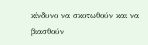κίνδυνο να σκοτωθούν και να βιασθούν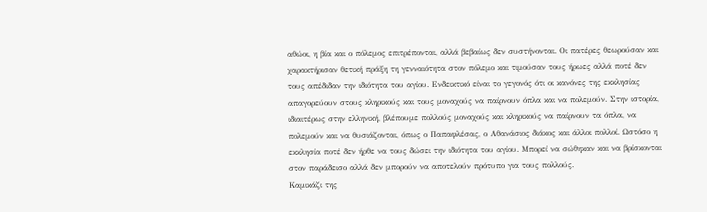αθώοι, η βία και ο πόλεμος επιτρέπονται, αλλά βεβαίως δεν συστήνονται. Οι πατέρες θεωρούσαν και χαρακτήρισαν θετική πράξη τη γενναιότητα στον πόλεμο και τιμούσαν τους ήρωες αλλά ποτέ δεν τους απέδιδαν την ιδιότητα του αγίου. Ενδεικτικό είναι το γεγονός ότι οι κανόνες της εκκλησίας απαγορεύουν στους κληρικούς και τους μοναχούς να παίρνουν όπλα και να πολεμούν. Στην ιστορία, ιδιαιτέρως στην ελληνική, βλέπουμε πολλούς μοναχούς και κληρικούς να παίρνουν τα όπλα, να πολεμούν και να θυσιάζονται, όπως ο Παπαφλέσας, ο Αθανάσιος διάκος και άλλοι πολλοί. Ωστόσο η εκκλησία ποτέ δεν ήρθε να τους δώσει την ιδιότητα του αγίου. Μπορεί να σώθηκαν και να βρίσκονται στον παράδεισο αλλά δεν μπορούν να αποτελούν πρότυπο για τους πολλούς.
Καμικάζι της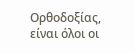Ορθοδοξίας, είναι όλοι οι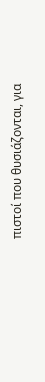πιστοί που θυσιάζονται, για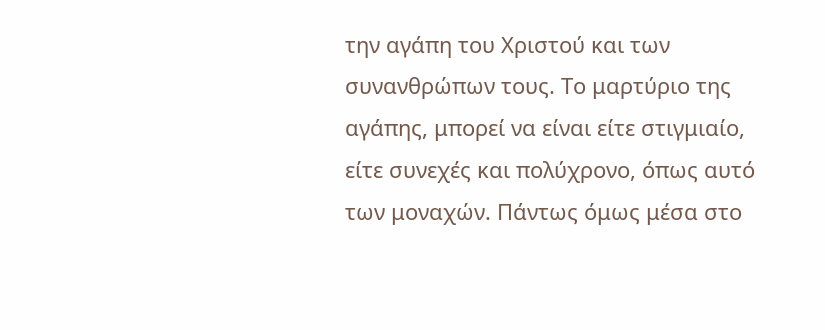την αγάπη του Χριστού και των συνανθρώπων τους. Το μαρτύριο της αγάπης, μπορεί να είναι είτε στιγμιαίο, είτε συνεχές και πολύχρονο, όπως αυτό των μοναχών. Πάντως όμως μέσα στο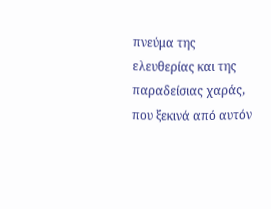πνεύμα της ελευθερίας και της παραδείσιας χαράς, που ξεκινά από αυτόν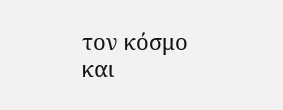τον κόσμο και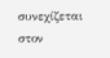συνεχίζεται στον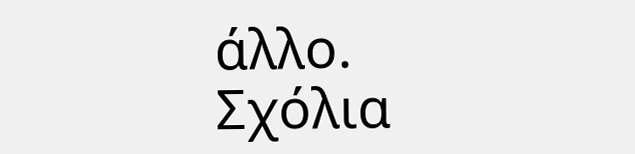άλλο.
Σχόλια